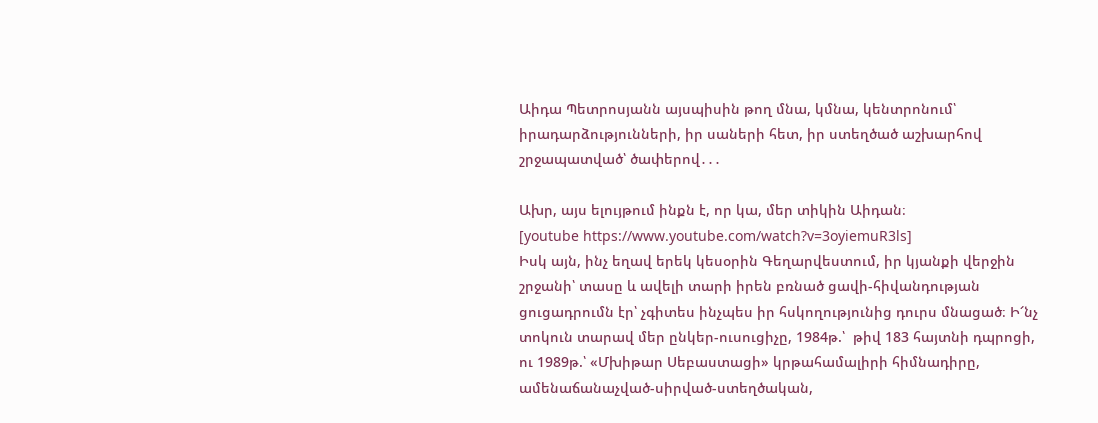Աիդա Պետրոսյանն այսպիսին թող մնա, կմնա, կենտրոնում՝ իրադարձությունների, իր սաների հետ, իր ստեղծած աշխարհով շրջապատված՝ ծափերով․․․

Ախր, այս ելույթում ինքն է, որ կա, մեր տիկին Աիդան։
[youtube https://www.youtube.com/watch?v=3oyiemuR3ls]
Իսկ այն, ինչ եղավ երեկ կեսօրին Գեղարվեստում, իր կյանքի վերջին շրջանի՝ տասը և ավելի տարի իրեն բռնած ցավի-հիվանդության ցուցադրումն էր՝ չգիտես ինչպես իր հսկողությունից դուրս մնացած։ Ի՜նչ տոկուն տարավ մեր ընկեր-ուսուցիչը, 1984թ.՝  թիվ 183 հայտնի դպրոցի, ու 1989թ.՝ «Մխիթար Սեբաստացի» կրթահամալիրի հիմնադիրը, ամենաճանաչված-սիրված-ստեղծական,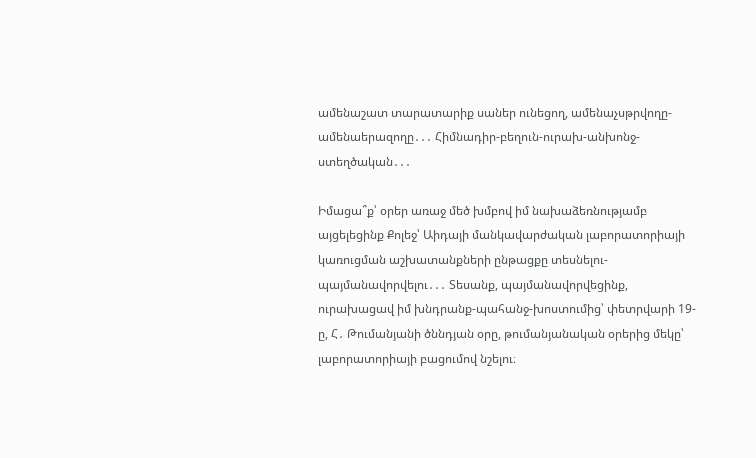ամենաշատ տարատարիք սաներ ունեցող, ամենաչսթրվողը-ամենաերազողը․․․ Հիմնադիր-բեղուն-ուրախ-անխոնջ-ստեղծական․․․

Իմացա՞ք՝ օրեր առաջ մեծ խմբով իմ նախաձեռնությամբ այցելեցինք Քոլեջ՝ Աիդայի մանկավարժական լաբորատորիայի կառուցման աշխատանքների ընթացքը տեսնելու-պայմանավորվելու․․․ Տեսանք, պայմանավորվեցինք, ուրախացավ իմ խնդրանք-պահանջ-խոստումից՝ փետրվարի 19-ը, Հ․ Թումանյանի ծննդյան օրը, թումանյանական օրերից մեկը՝ լաբորատորիայի բացումով նշելու։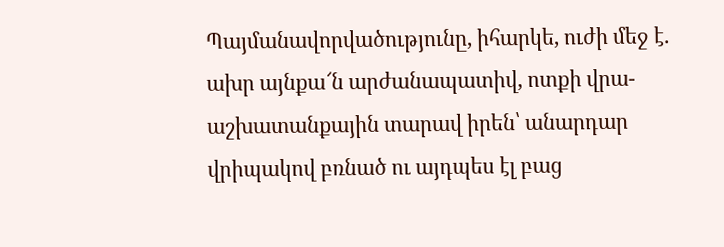Պայմանավորվածությունը, իհարկե, ուժի մեջ է․ ախր այնքա՜ն արժանապատիվ, ոտքի վրա-աշխատանքային տարավ իրեն՝ անարդար վրիպակով բռնած ու այդպես էլ բաց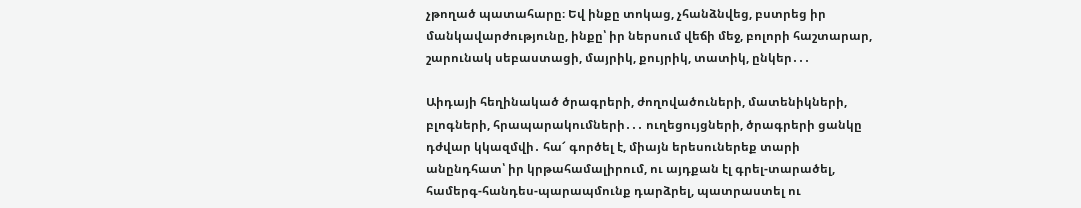չթողած պատահարը։ Եվ ինքը տոկաց, չհանձնվեց, բստրեց իր մանկավարժությունը, ինքը՝ իր ներսում վեճի մեջ, բոլորի հաշտարար, շարունակ սեբաստացի, մայրիկ, քույրիկ, տատիկ, ընկեր․․․

Աիդայի հեղինակած ծրագրերի, ժողովածուների, մատենիկների, բլոգների, հրապարակումների․․․ ուղեցույցների, ծրագրերի ցանկը դժվար կկազմվի․ հա՜ գործել է, միայն երեսուներեք տարի անընդհատ՝ իր կրթահամալիրում, ու այդքան էլ գրել-տարածել, համերգ-հանդես-պարապմունք դարձրել, պատրաստել ու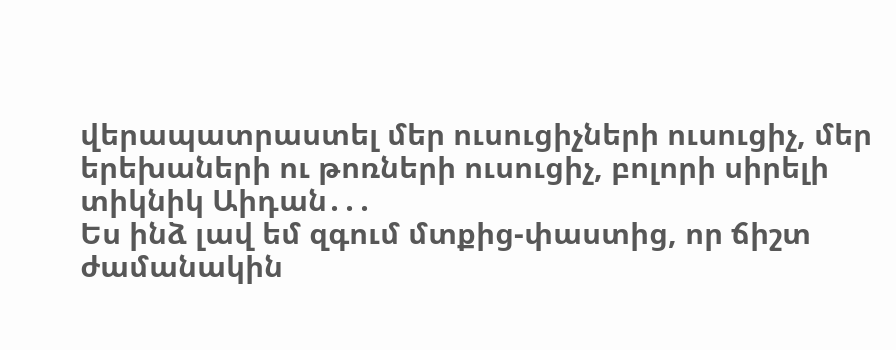վերապատրաստել մեր ուսուցիչների ուսուցիչ, մեր երեխաների ու թոռների ուսուցիչ, բոլորի սիրելի տիկնիկ Աիդան․․․
Ես ինձ լավ եմ զգում մտքից-փաստից, որ ճիշտ ժամանակին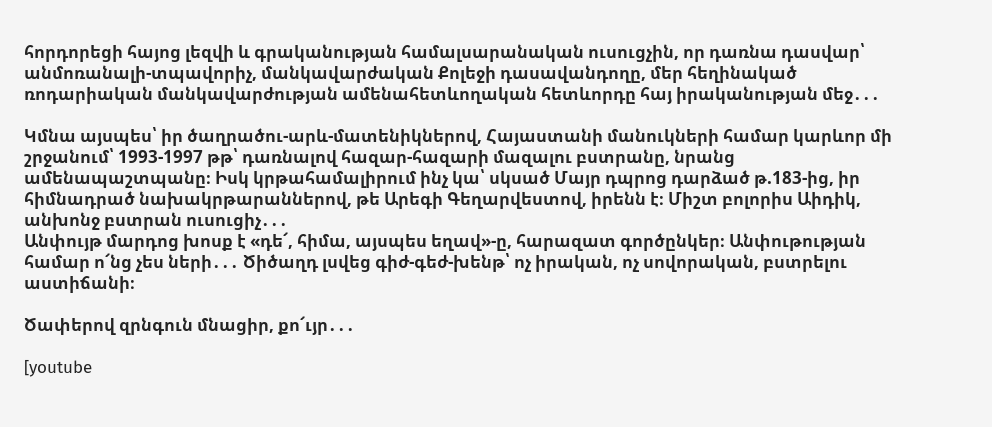հորդորեցի հայոց լեզվի և գրականության համալսարանական ուսուցչին, որ դառնա դասվար՝ անմոռանալի-տպավորիչ, մանկավարժական Քոլեջի դասավանդողը, մեր հեղինակած ռոդարիական մանկավարժության ամենահետևողական հետևորդը հայ իրականության մեջ․․․

Կմնա այսպես՝ իր ծաղրածու-արև-մատենիկներով, Հայաստանի մանուկների համար կարևոր մի շրջանում՝ 1993-1997 թթ՝ դառնալով հազար-հազարի մազալու բստրանը, նրանց ամենապաշտպանը։ Իսկ կրթահամալիրում ինչ կա՝ սկսած Մայր դպրոց դարձած թ.183-ից, իր հիմնադրած նախակրթարաններով, թե Արեգի Գեղարվեստով, իրենն է։ Միշտ բոլորիս Աիդիկ, անխոնջ բստրան ուսուցիչ․․․
Անփույթ մարդոց խոսք է «դե՜, հիմա, այսպես եղավ»-ը, հարազատ գործընկեր։ Անփութության համար ո՜նց չես ների․․․ Ծիծաղդ լսվեց գիժ-գեժ-խենթ՝ ոչ իրական, ոչ սովորական, բստրելու աստիճանի։

Ծափերով զրնգուն մնացիր, քո՜ւյր․․․

[youtube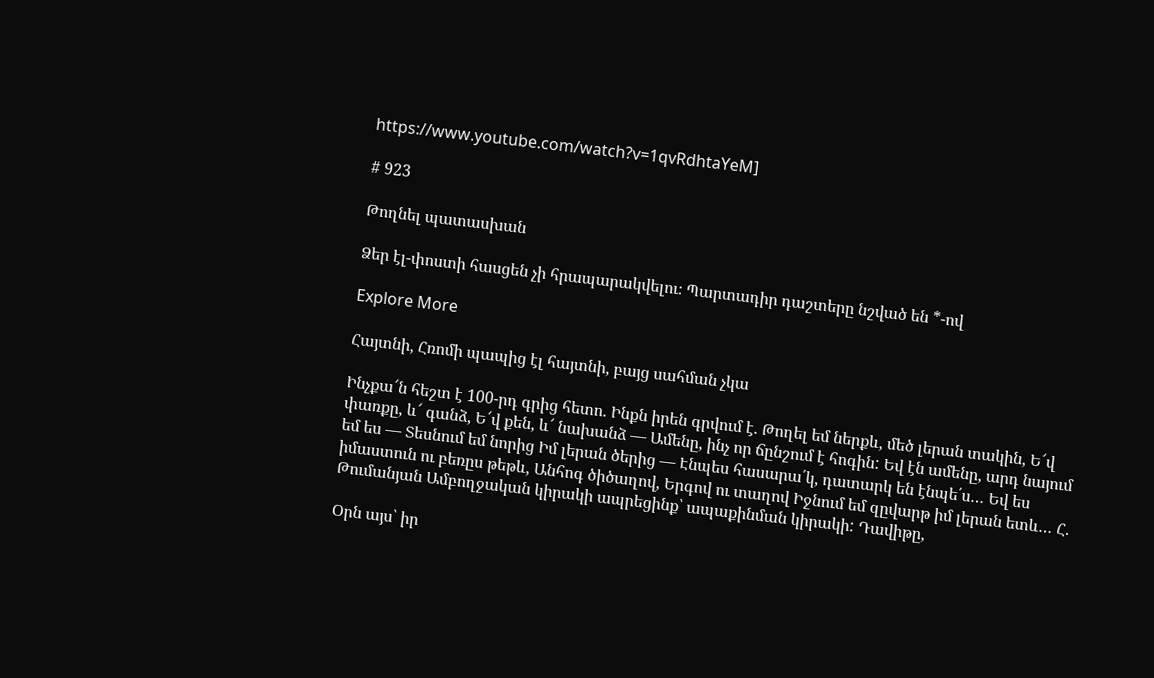https://www.youtube.com/watch?v=1qvRdhtaYeM]

# 923

Թողնել պատասխան

Ձեր էլ-փոստի հասցեն չի հրապարակվելու։ Պարտադիր դաշտերը նշված են *-ով

Explore More

Հայտնի, Հռոմի պապից էլ հայտնի, բայց սահման չկա

Ինչքա՜ն հեշտ է 100-րդ գրից հետո. Ինքն իրեն գրվում է. Թողել եմ ներքև, մեծ լերան տակին, Ե՜վ փառքը, և՜ գանձ, Ե՜վ քեն, և՜ նախանձ — Ամենը, ինչ որ ճընշում է հոգին: Եվ էն ամենը, արդ նայում եմ ես — Տեսնում եմ նորից Իմ լերան ծերից — Էնպես հասարա՛կ, դատարկ են էնպե՛ս… Եվ ես իմաստուն ու բեռըս թեթև, Անհոգ ծիծաղով, Երգով ու տաղով Իջնում եմ զըվարթ իմ լերան ետև… Հ. Թումանյան Ամբողջական կիրակի ապրեցինք՝ ապաքինման կիրակի: Դավիթը,

Օրն այս՝ իր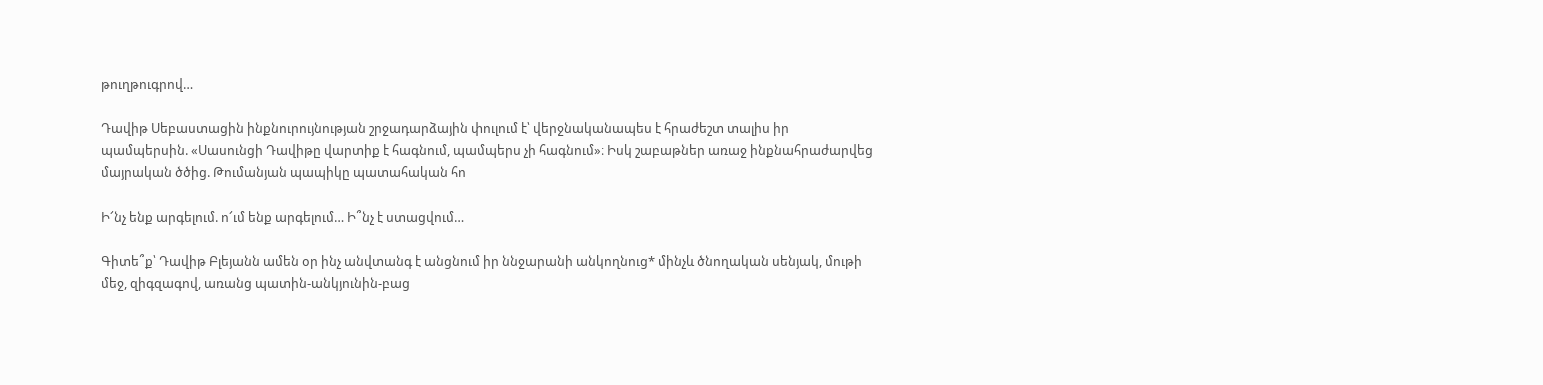թուղթուգրով…

Դավիթ Սեբաստացին ինքնուրույնության շրջադարձային փուլում է՝ վերջնականապես է հրաժեշտ տալիս իր պամպերսին. «Սասունցի Դավիթը վարտիք է հագնում, պամպերս չի հագնում»։ Իսկ շաբաթներ առաջ ինքնահրաժարվեց մայրական ծծից. Թումանյան պապիկը պատահական հո

Ի՜նչ ենք արգելում. ո՜ւմ ենք արգելում… Ի՞նչ է ստացվում…

Գիտե՞ք՝ Դավիթ Բլեյանն ամեն օր ինչ անվտանգ է անցնում իր ննջարանի անկողնուց* մինչև ծնողական սենյակ, մութի մեջ, զիգզագով, առանց պատին-անկյունին-բաց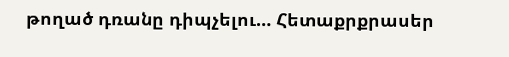թողած դռանը դիպչելու… Հետաքրքրասեր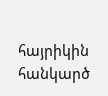հայրիկին հանկարծ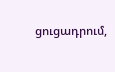ցուցադրում,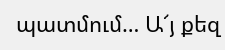պատմում… Ա՜յ քեզ